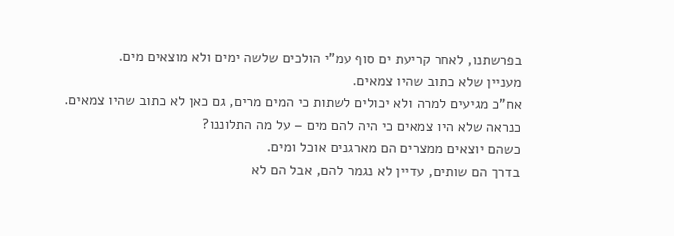בפרשתנו, לאחר קריעת ים סוף עמ"י הולכים שלשה ימים ולא מוצאים מים.
מעניין שלא כתוב שהיו צמאים.
אח"כ מגיעים למרה ולא יכולים לשתות כי המים מרים, גם כאן לא כתוב שהיו צמאים.
כנראה שלא היו צמאים כי היה להם מים – על מה התלוננו?
כשהם יוצאים ממצרים הם מארגנים אוכל ומים.
בדרך הם שותים, עדיין לא נגמר להם, אבל הם לא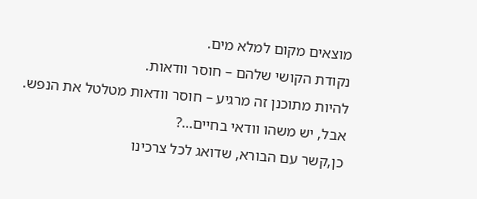מוצאים מקום למלא מים.
נקודת הקושי שלהם – חוסר וודאות.
להיות מתוכנן זה מרגיע – חוסר וודאות מטלטל את הנפש.
אבל, יש משהו וודאי בחיים…?
כן,קשר עם הבורא, שדואג לכל צרכינו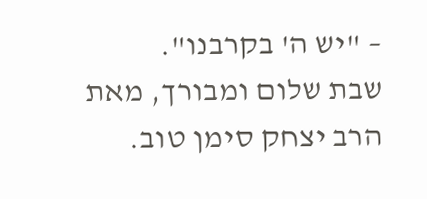– "יש ה' בקרבנו".
שבת שלום ומבורך, מאת הרב יצחק סימן טוב.